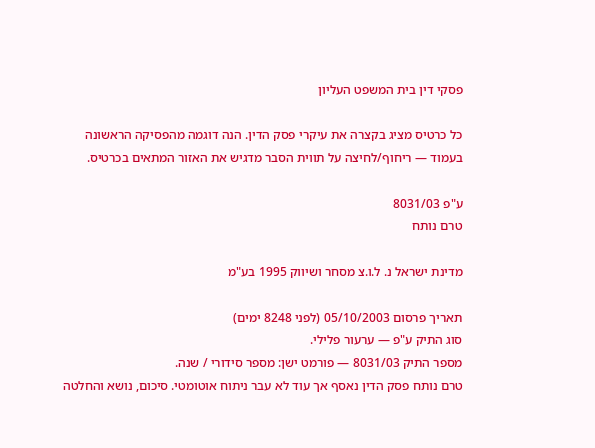פסקי דין בית המשפט העליון

כל כרטיס מציג בקצרה את עיקרי פסק הדין. הנה דוגמה מהפסיקה הראשונה בעמוד — ריחוף/לחיצה על תווית הסבר מדגיש את האזור המתאים בכרטיס.

ע"פ 8031/03
טרם נותח

מדינת ישראל נ. ל.ו.צ מסחר ושיווק 1995 בע"מ

תאריך פרסום 05/10/2003 (לפני 8248 ימים)
סוג התיק ע"פ — ערעור פלילי.
מספר התיק 8031/03 — פורמט ישן: מספר סידורי / שנה.
טרם נותח פסק הדין נאסף אך עוד לא עבר ניתוח אוטומטי. סיכום, נושא והחלטה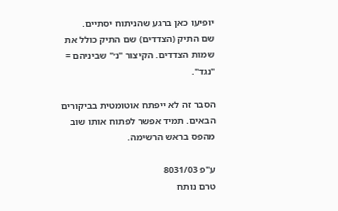יופיעו כאן ברגע שהניתוח יסתיים.
שם התיק (הצדדים) שם התיק כולל את שמות הצדדים. הקיצור "נ׳" שביניהם = "נגד".

הסבר זה לא ייפתח אוטומטית בביקורים הבאים. תמיד אפשר לפתוח אותו שוב מהפס בראש הרשימה.

ע"פ 8031/03
טרם נותח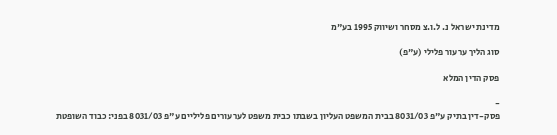מדינת ישראל נ. ל.ו.צ מסחר ושיווק 1995 בע"מ

סוג הליך ערעור פלילי (ע"פ)

פסק הדין המלא

-
פסק-דין בתיק ע"פ 8031/03 בבית המשפט העליון בשבתו כבית משפט לערעורים פליליים ע"פ 8031/03 בפני: כבוד השופטת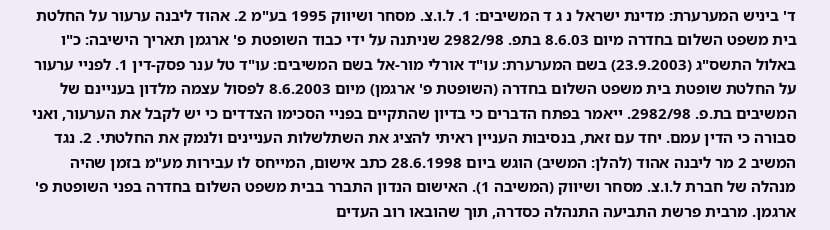ד' ביניש המערערת: מדינת ישראל נ ג ד המשיבים: 1. ל.ו.צ. מסחר ושיווק 1995 בע"מ 2. אהוד ליבנה ערעור על החלטת בית משפט השלום בחדרה מיום 8.6.03 בתפ. 2982/98 שניתנה על ידי כבוד השופטת פ' ארגמן תאריך הישיבה: כ"ו באלול התשס"ג (23.9.2003) בשם המערערת: עו"ד אורלי מור-אל בשם המשיבים: עו"ד טל ענר פסק-דין 1. לפניי ערעור על החלטת שופטת בית משפט השלום בחדרה (השופטת פ' ארגמן) מיום 8.6.2003 לפסול עצמה מלדון בעניינם של המשיבים בת.פ. 2982/98. ייאמר בפתח הדברים כי בדיון שהתקיים בפניי הסכימו הצדדים כי יש לקבל את הערעור, ואני סבורה כי הדין עמם. יחד עם זאת, בנסיבות העניין ראיתי להציג את השתלשלות העניינים ולנמק את החלטתי. 2. נגד המשיב 2 מר ליבנה אהוד (להלן: המשיב) הוגש ביום 28.6.1998 כתב אישום, המייחס לו עבירות מע"מ בזמן שהיה מנהלה של חברת ל.ו.צ. מסחר ושיווק (המשיבה 1). האישום הנדון התברר בבית משפט השלום בחדרה בפני השופטת פ' ארגמן. מרבית פרשת התביעה התנהלה כסדרה, תוך שהובאו רוב העדים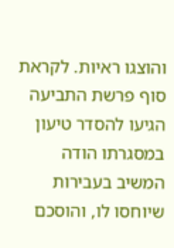והוצגו ראיות. לקראת סוף פרשת התביעה הגיעו להסדר טיעון במסגרתו הודה המשיב בעבירות שיוחסו לו, והוסכם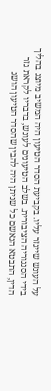על העונש שייגזר עליו. בקביעת הסדר הטיעון היה המשיב מיוצג בהליך בידי הסנגוריה הציבורית. בשלב הטיעונים לעונש, בדבריו לקראת גזר הדין, התבטא הנאשם כל שניתן היה להבין שהסדר הטיעון הושג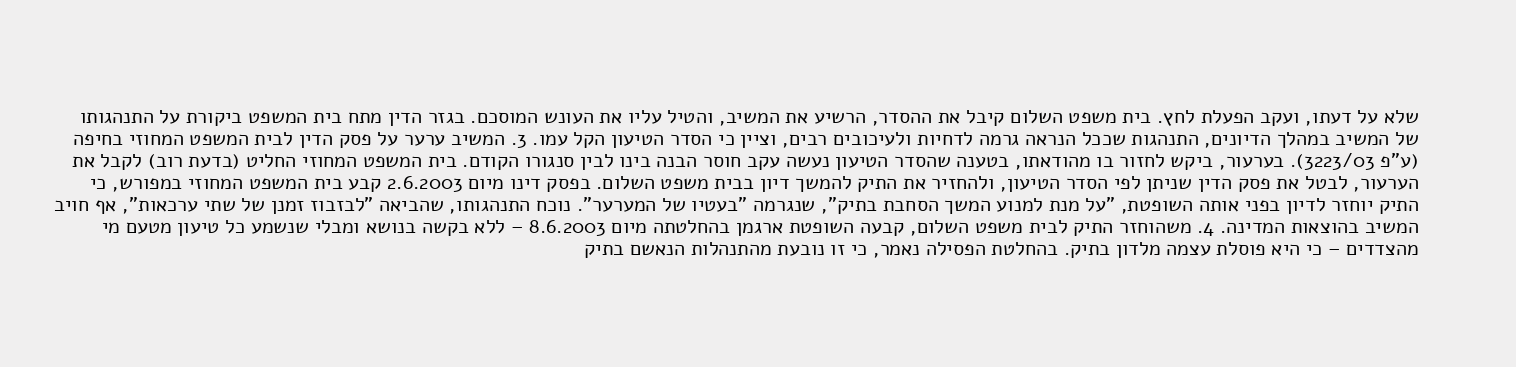שלא על דעתו, ועקב הפעלת לחץ. בית משפט השלום קיבל את ההסדר, הרשיע את המשיב, והטיל עליו את העונש המוסכם. בגזר הדין מתח בית המשפט ביקורת על התנהגותו של המשיב במהלך הדיונים, התנהגות שככל הנראה גרמה לדחיות ולעיכובים רבים, וציין כי הסדר הטיעון הקל עמו. 3. המשיב ערער על פסק הדין לבית המשפט המחוזי בחיפה (ע"פ 3223/03). בערעור, ביקש לחזור בו מהודאתו, בטענה שהסדר הטיעון נעשה עקב חוסר הבנה בינו לבין סנגורו הקודם. בית המשפט המחוזי החליט (בדעת רוב) לקבל את הערעור, לבטל את פסק הדין שניתן לפי הסדר הטיעון, ולהחזיר את התיק להמשך דיון בבית משפט השלום. בפסק דינו מיום 2.6.2003 קבע בית המשפט המחוזי במפורש, כי התיק יוחזר לדיון בפני אותה השופטת, "על מנת למנוע המשך הסחבת בתיק", שנגרמה "בעטיו של המערער". נוכח התנהגותו, שהביאה "לבזבוז זמנן של שתי ערכאות", אף חויב המשיב בהוצאות המדינה. 4. משהוחזר התיק לבית משפט השלום, קבעה השופטת ארגמן בהחלטתה מיום 8.6.2003 – ללא בקשה בנושא ומבלי שנשמע כל טיעון מטעם מי מהצדדים – כי היא פוסלת עצמה מלדון בתיק. בהחלטת הפסילה נאמר, כי זו נובעת מהתנהלות הנאשם בתיק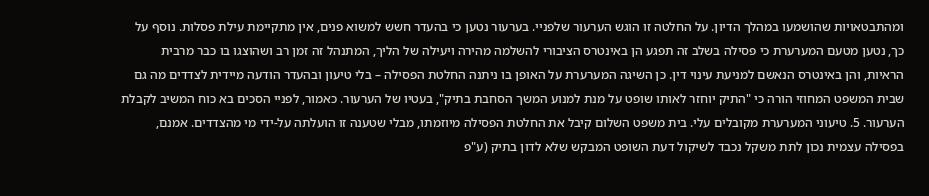ומהתבטאויות שהושמעו במהלך הדיון. על החלטה זו הוגש הערעור שלפניי. בערעור נטען כי בהעדר חשש למשוא פנים, אין מתקיימת עילת פסלות. נוסף על כך, נטען מטעם המערערת כי פסילה בשלב זה תפגע הן באינטרס הציבורי להשלמה מהירה ויעילה של הליך, המתנהל זה זמן רב ושהוצגו בו כבר מרבית הראיות, והן באינטרס הנאשם למניעת עינוי דין. כן השיגה המערערת על האופן בו ניתנה החלטת הפסילה – בלי טיעון ובהעדר הודעה מיידית לצדדים מה גם שבית המשפט המחוזי הורה כי "התיק יוחזר לאותו שופט על מנת למנוע המשך הסחבת בתיק", בעטיו של הערעור. כאמור, לפניי הסכים בא כוח המשיב לקבלת הערעור. 5. טיעוני המערערת מקובלים עלי. בית משפט השלום קיבל את החלטת הפסילה מיוזמתו, מבלי שטענה זו הועלתה על-ידי מי מהצדדים. אמנם, בפסילה עצמית נכון לתת משקל נכבד לשיקול דעת השופט המבקש שלא לדון בתיק (ע"פ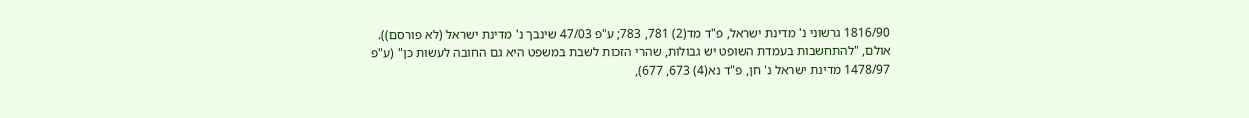1816/90 גרשוני נ' מדינת ישראל, פ"ד מד(2) 781, 783; ע"פ 47/03 שינבך נ' מדינת ישראל (לא פורסם)). אולם, "להתחשבות בעמדת השופט יש גבולות, שהרי הזכות לשבת במשפט היא גם החובה לעשות כן" (ע"פ 1478/97 מדינת ישראל נ' חן, פ"ד נא(4) 673, 677),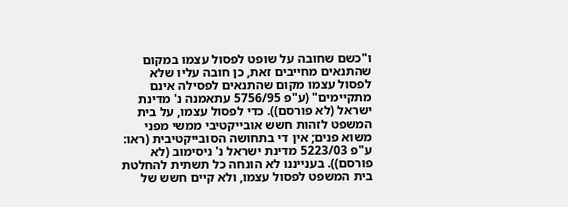ו"כשם שחובה על שופט לפסול עצמו במקום שהתנאים מחייבים זאת, כן חובה עליו שלא לפסול עצמו מקום שהתנאים לפסילה אינם מתקיימים" (ע"פ 5756/95 עתאמנה נ' מדינת ישראל (לא פורסם)). כדי לפסול עצמו, על בית המשפט לזהות חשש אובייקטיבי ממשי מפני משוא פנים; אין די בתחושה הסובייקטיבית (ראו: ע"פ 5223/03 מדינת ישראל נ' ניסימוב (לא פורסם)). בענייננו לא הונחה כל תשתית להחלטת בית המשפט לפסול עצמו, ולא קיים חשש של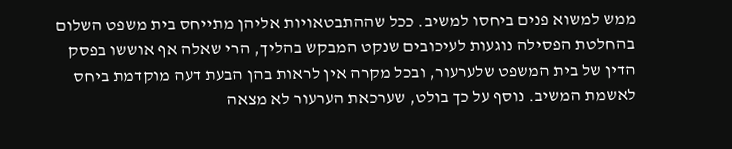ממש למשוא פנים ביחסו למשיב. ככל שההתבטאויות אליהן מתייחס בית משפט השלום בהחלטת הפסילה נוגעות לעיכובים שנקט המבקש בהליך, הרי שאלה אף אוששו בפסק הדין של בית המשפט שלערעור, ובכל מקרה אין לראות בהן הבעת דעה מוקדמת ביחס לאשמת המשיב. נוסף על כך בולט, שערכאת הערעור לא מצאה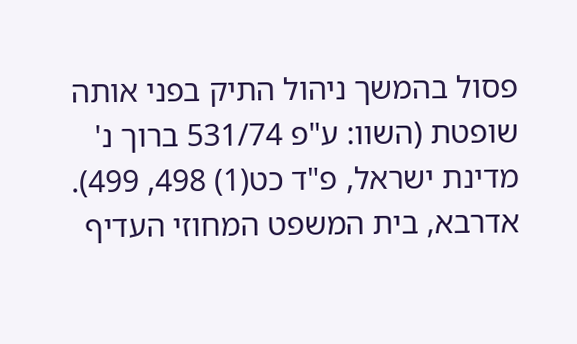פסול בהמשך ניהול התיק בפני אותה שופטת (השוו: ע"פ 531/74 ברוך נ' מדינת ישראל, פ"ד כט(1) 498, 499). אדרבא, בית המשפט המחוזי העדיף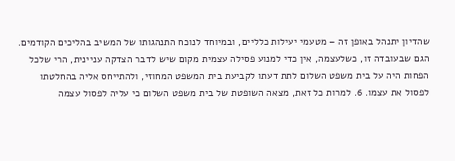שהדיון יתנהל באופן זה – מטעמי יעילות כלליים, ובמיוחד לנוכח התנהגותו של המשיב בהליכים הקודמים. הגם שבעובדה זו, כשלעצמה, אין כדי למנוע פסילה עצמית מקום שיש לדבר הצדקה עניינית, הרי שלכל הפחות היה על בית משפט השלום לתת דעתו לקביעת בית המשפט המחוזי, ולהתייחס אליה בהחלטתו לפסול את עצמו. 6. למרות כל זאת, מצאה השופטת של בית משפט השלום כי עליה לפסול עצמה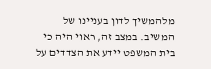מלהמשיך לדון בעניינו של המשיב. במצב זה, ראוי היה כי בית המשפט יידע את הצדדים על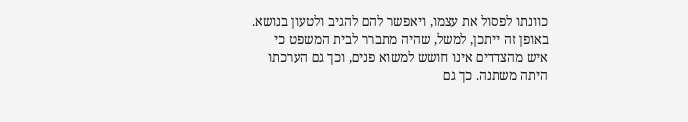כוונתו לפסול את עצמו, ויאפשר להם להגיב ולטעון בנושא. באופן זה ייתכן, למשל, שהיה מתברר לבית המשפט כי איש מהצדדים אינו חושש למשוא פנים, וכך גם הערכתו היתה משתנה. כך גם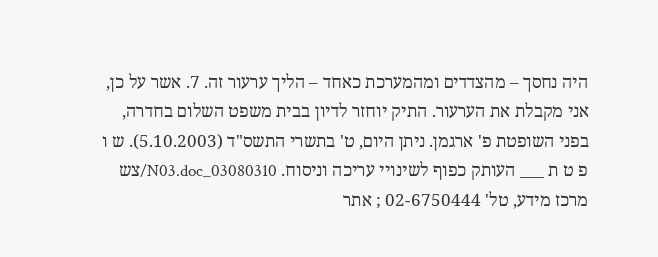היה נחסך – מהצדדים ומהמערכת כאחד – הליך ערעור זה. 7. אשר על כן, אני מקבלת את הערעור. התיק יוחזר לדיון בבית משפט השלום בחדרה, בפני השופטת פ' ארגמן. ניתן היום, ט' בתשרי התשס"ד (5.10.2003). ש ו פ ט ת ___ העותק כפוף לשינויי עריכה וניסוח. 03080310_N03.doc/צש מרכז מידע, טל' 02-6750444 ; אתר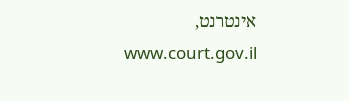אינטרנט, www.court.gov.il